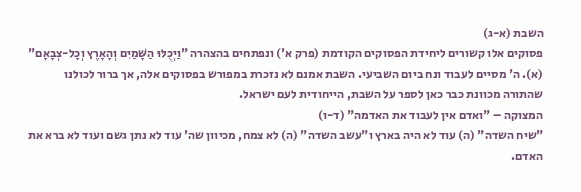השבת (א-ג)
פסוקים אלו קשורים ליחידת הפסוקים הקודמת (פרק א') ונפתחים בהצהרה "וַיְכֻלּוּ הַשָּׁמַיִם וְהָאָרֶץ וְכָל-צְבָאָם" (א). ה' מסיים לעבוד ונח ביום השביעי. השבת אמנם לא נזכרת במפורש בפסוקים אלה, אך ברור לכולנו שהתורה מכוונת כבר כאן לספר על השבת, הייחודית לעם ישראל.
המצוקה – "ואדם אין לעבוד את האדמה" (ד-ו)
"שיח השדה" (ה) עוד לא היה בארץ ו"עשב השדה" (ה) לא צמח, מכיוון שה' עוד לא נתן גשם ועוד לא ברא את האדם.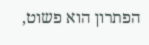הפתרון הוא פשוט,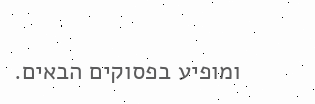ומופיע בפסוקים הבאים.